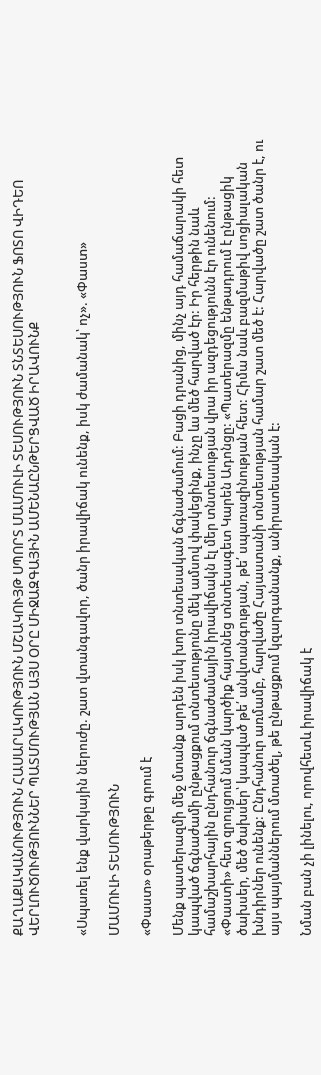ՔԱՂԱՔԱԿԱՆՈՒԹՅՈՒՆ ՀԱՍԱՐԱԿՈՒԹՅՈՒՆ ՄՇԱԿՈՒՅԹ ՍՊՈՐՏ ՄԱՄՈՒԼԻ ՏԵՍՈՒԹՅՈՒՆ ՏՆՏԵՍՈՒԹՅՈՒՆ ՖՈՏՈ ՎԻԴԵՈ ՎԵՐԼՈՒԾՈՒԹՅՈՒՆՆԵՐ ՊԱՏՄՈՒԹՅԱՆ ԱՅՍ ՕՐԸ ՄԻՋԱԶԳԱՅԻՆ ԱՄԵՆԱԸՆԹԵՐՑՎԱԾ ԻՐԱՎՈՒՆՔ


«Սպառել ենք վարկային ներուժը. շատ վտանգավոր, ծանր իրավիճակ ունենք, իսկ ժամանակ՝ ոչ». «Փաստ»

ՄԱՄՈՒԼԻ ՏԵՍՈՒԹՅՈՒՆ

«Փաստ» օրաթերթը գրում է

Մենք պատերազմի մեջ մտանք արդեն իսկ խոր տնտեսական ճգնաժամում: Բացի դրանից, մինչ այդ համաճարակի հետ կապված ճգնաժամի ընթացքում տնտեսությունը մեկ ամսով փակեցինք, ինչը ևս մեծ հարված էր: Իր հերթին նաև համաշխարհային ընդհանուր ճգնաժամային իրավիճակն էլ մեր տնտեսության վրա իր ազդեցությունն էր ունենում: «Փաստի» հետ զրույցում նման կարծիք հայտնեց տնտեսագետ Կարեն Ադոնցը: «Պատերազմը ենթադրում է ընթացիկ ծախսեր, մեծ ծախսեր՝ կապված թե՛ անվտանգության, թե՛ սպառազինության հետ: Հիմա նաև բազմաթիվ սոցիալական խնդիրներ ունենք: Ընդհանուր առմամբ, հարվածը Հայաստանի տնտեսության համար շատ մեծ է: Հարվածը շատ ծանր է, ու այս պայմաններում մտածել, թե ընթացքում կզարգանանք, անիրատեսական է:

Նման բան չի լինելու, որովհետև իրավիճակ է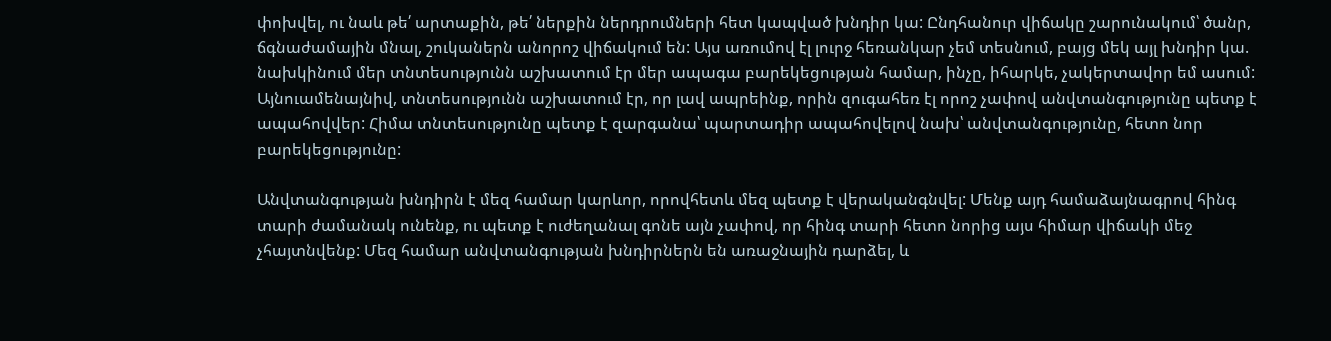փոխվել, ու նաև թե՛ արտաքին, թե՛ ներքին ներդրումների հետ կապված խնդիր կա: Ընդհանուր վիճակը շարունակում՝ ծանր, ճգնաժամային մնալ, շուկաներն անորոշ վիճակում են: Այս առումով էլ լուրջ հեռանկար չեմ տեսնում, բայց մեկ այլ խնդիր կա. նախկինում մեր տնտեսությունն աշխատում էր մեր ապագա բարեկեցության համար, ինչը, իհարկե, չակերտավոր եմ ասում: Այնուամենայնիվ, տնտեսությունն աշխատում էր, որ լավ ապրեինք, որին զուգահեռ էլ որոշ չափով անվտանգությունը պետք է ապահովվեր: Հիմա տնտեսությունը պետք է զարգանա՝ պարտադիր ապահովելով նախ՝ անվտանգությունը, հետո նոր բարեկեցությունը:

Անվտանգության խնդիրն է մեզ համար կարևոր, որովհետև մեզ պետք է վերականգնվել: Մենք այդ համաձայնագրով հինգ տարի ժամանակ ունենք, ու պետք է ուժեղանալ գոնե այն չափով, որ հինգ տարի հետո նորից այս հիմար վիճակի մեջ չհայտնվենք: Մեզ համար անվտանգության խնդիրներն են առաջնային դարձել, և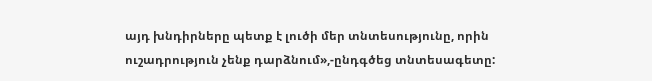այդ խնդիրները պետք է լուծի մեր տնտեսությունը, որին ուշադրություն չենք դարձնում»,-ընդգծեց տնտեսագետը: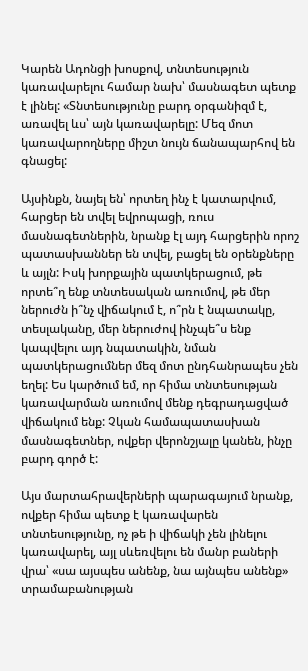Կարեն Ադոնցի խոսքով, տնտեսություն կառավարելու համար նախ՝ մասնագետ պետք է լինել: «Տնտեսությունը բարդ օրգանիզմ է, առավել ևս՝ այն կառավարելը: Մեզ մոտ կառավարողները միշտ նույն ճանապարհով են գնացել:

Այսինքն, նայել են՝ որտեղ ինչ է կատարվում, հարցեր են տվել եվրոպացի, ռուս մասնագետներին, նրանք էլ այդ հարցերին որոշ պատասխաններ են տվել, բացել են օրենքները և այլն: Իսկ խորքային պատկերացում, թե որտե՞ղ ենք տնտեսական առումով, թե մեր ներուժն ի՞նչ վիճակում է, ո՞րն է նպատակը, տեսլականը, մեր ներուժով ինչպե՞ս ենք կապվելու այդ նպատակին, նման պատկերացումներ մեզ մոտ ընդհանրապես չեն եղել: Ես կարծում եմ, որ հիմա տնտեսության կառավարման առումով մենք դեգրադացված վիճակում ենք: Չկան համապատասխան մասնագետներ, ովքեր վերոնշյալը կանեն, ինչը բարդ գործ է:

Այս մարտահրավերների պարագայում նրանք, ովքեր հիմա պետք է կառավարեն տնտեսությունը, ոչ թե ի վիճակի չեն լինելու կառավարել, այլ սևեռվելու են մանր բաների վրա՝ «սա այսպես անենք, նա այնպես անենք» տրամաբանության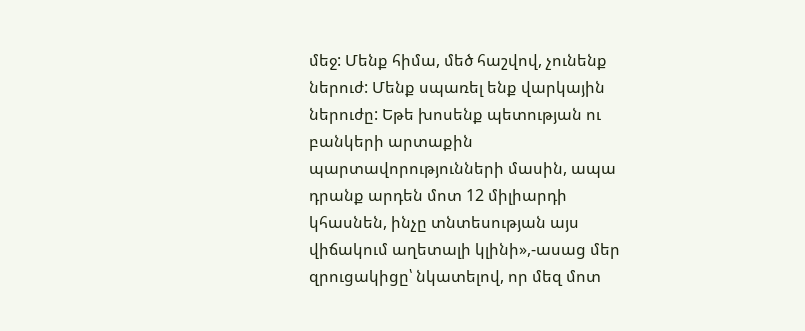մեջ: Մենք հիմա, մեծ հաշվով, չունենք ներուժ: Մենք սպառել ենք վարկային ներուժը: Եթե խոսենք պետության ու բանկերի արտաքին պարտավորությունների մասին, ապա դրանք արդեն մոտ 12 միլիարդի կհասնեն, ինչը տնտեսության այս վիճակում աղետալի կլինի»,-ասաց մեր զրուցակիցը՝ նկատելով, որ մեզ մոտ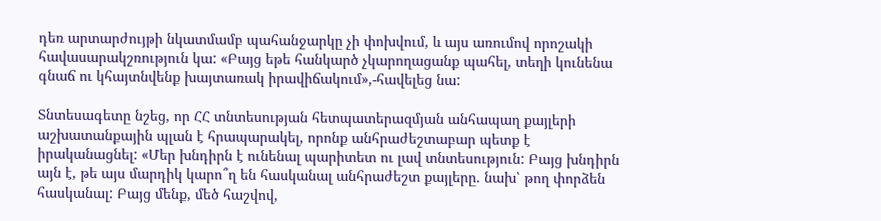դեռ արտարժույթի նկատմամբ պահանջարկը չի փոխվում, և այս առումով որոշակի հավասարակշռություն կա: «Բայց եթե հանկարծ չկարողացանք պահել, տեղի կունենա գնաճ ու կհայտնվենք խայտառակ իրավիճակում»,-հավելեց նա:

Տնտեսագետը նշեց, որ ՀՀ տնտեսության հետպատերազմյան անհապաղ քայլերի աշխատանքային պլան է հրապարակել, որոնք անհրաժեշտաբար պետք է իրականացնել: «Մեր խնդիրն է ունենալ պարիտետ ու լավ տնտեսություն: Բայց խնդիրն այն է, թե այս մարդիկ կարո՞ղ են հասկանալ անհրաժեշտ քայլերը. նախ՝ թող փորձեն հասկանալ: Բայց մենք, մեծ հաշվով,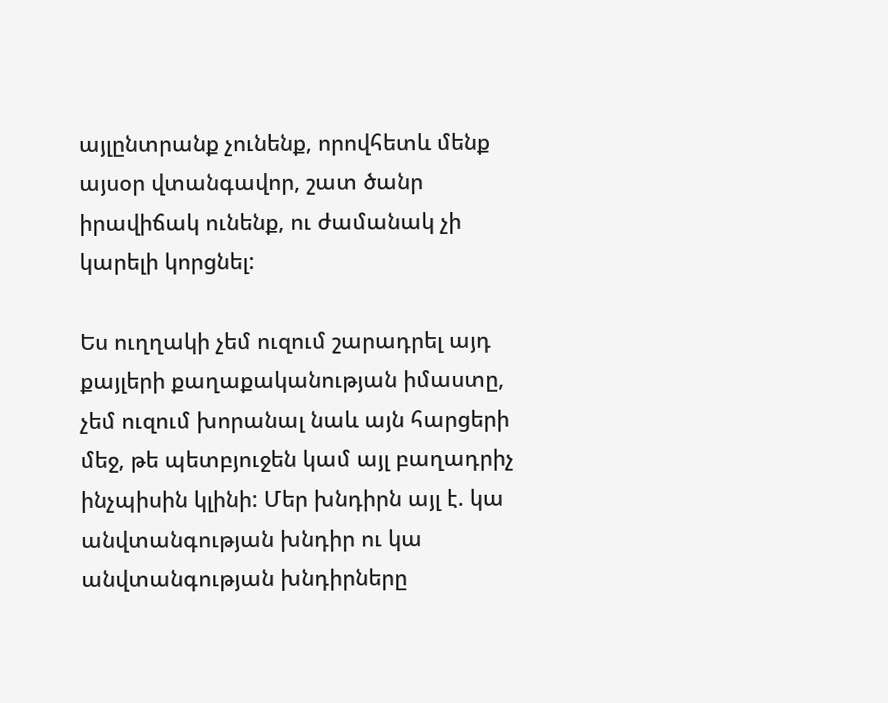այլընտրանք չունենք, որովհետև մենք այսօր վտանգավոր, շատ ծանր իրավիճակ ունենք, ու ժամանակ չի կարելի կորցնել:

Ես ուղղակի չեմ ուզում շարադրել այդ քայլերի քաղաքականության իմաստը, չեմ ուզում խորանալ նաև այն հարցերի մեջ, թե պետբյուջեն կամ այլ բաղադրիչ ինչպիսին կլինի: Մեր խնդիրն այլ է. կա անվտանգության խնդիր ու կա անվտանգության խնդիրները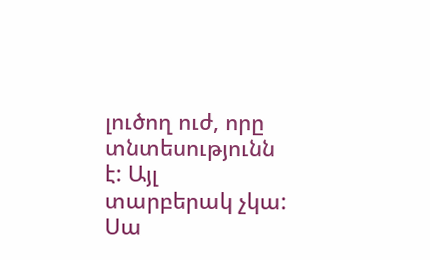լուծող ուժ, որը տնտեսությունն է: Այլ տարբերակ չկա: Սա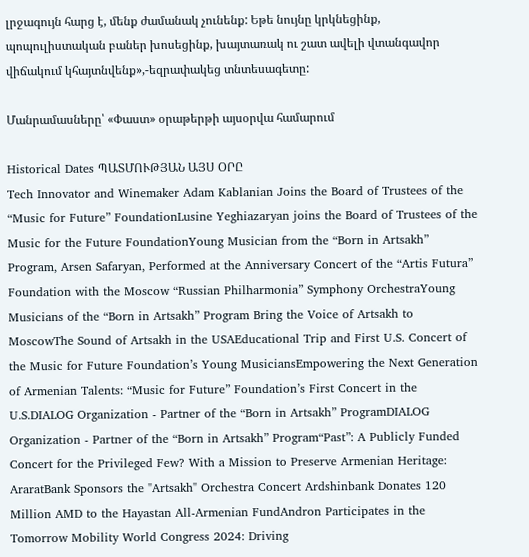լրջագույն հարց է, մենք ժամանակ չունենք: Եթե նույնը կրկնեցինք, պոպուլիստական բաներ խոսեցինք, խայտառակ ու շատ ավելի վտանգավոր վիճակում կհայտնվենք»,-եզրափակեց տնտեսագետը:

Մանրամասները՝ «Փաստ» օրաթերթի այսօրվա համարում

Historical Dates ՊԱՏՄՈՒԹՅԱՆ ԱՅՍ ՕՐԸ
Tech Innovator and Winemaker Adam Kablanian Joins the Board of Trustees of the “Music for Future” FoundationLusine Yeghiazaryan joins the Board of Trustees of the Music for the Future FoundationYoung Musician from the “Born in Artsakh” Program, Arsen Safaryan, Performed at the Anniversary Concert of the “Artis Futura” Foundation with the Moscow “Russian Philharmonia” Symphony OrchestraYoung Musicians of the “Born in Artsakh” Program Bring the Voice of Artsakh to MoscowThe Sound of Artsakh in the USAEducational Trip and First U.S. Concert of the Music for Future Foundation’s Young MusiciansEmpowering the Next Generation of Armenian Talents: “Music for Future” Foundation’s First Concert in the U.S.DIALOG Organization - Partner of the “Born in Artsakh” ProgramDIALOG Organization - Partner of the “Born in Artsakh” Program“Past”: A Publicly Funded Concert for the Privileged Few? With a Mission to Preserve Armenian Heritage: AraratBank Sponsors the "Artsakh" Orchestra Concert Ardshinbank Donates 120 Million AMD to the Hayastan All-Armenian FundAndron Participates in the Tomorrow Mobility World Congress 2024: Driving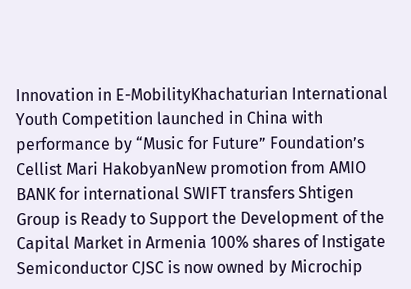Innovation in E-MobilityKhachaturian International Youth Competition launched in China with performance by “Music for Future” Foundation’s Cellist Mari HakobyanNew promotion from AMIO BANK for international SWIFT transfers Shtigen Group is Ready to Support the Development of the Capital Market in Armenia 100% shares of Instigate Semiconductor CJSC is now owned by Microchip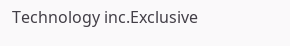Technology inc.Exclusive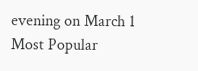evening on March 1
Most Popular